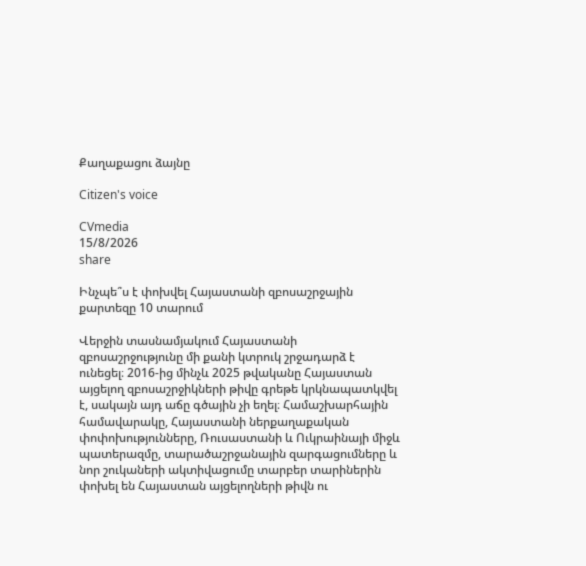Քաղաքացու ձայնը

Citizen's voice

CVmedia
15/8/2026
share

Ինչպե՞ս է փոխվել Հայաստանի զբոսաշրջային քարտեզը 10 տարում

Վերջին տասնամյակում Հայաստանի զբոսաշրջությունը մի քանի կտրուկ շրջադարձ է ունեցել։ 2016-ից մինչև 2025 թվականը Հայաստան այցելող զբոսաշրջիկների թիվը գրեթե կրկնապատկվել է, սակայն այդ աճը գծային չի եղել։ Համաշխարհային համավարակը, Հայաստանի ներքաղաքական փոփոխությունները, Ռուսաստանի և Ուկրաինայի միջև պատերազմը, տարածաշրջանային զարգացումները և նոր շուկաների ակտիվացումը տարբեր տարիներին փոխել են Հայաստան այցելողների թիվն ու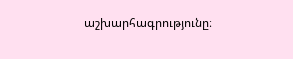աշխարհագրությունը։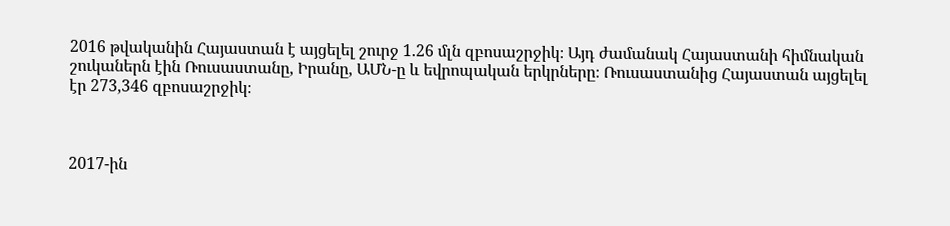2016 թվականին Հայաստան է այցելել շուրջ 1.26 մլն զբոսաշրջիկ։ Այդ ժամանակ Հայաստանի հիմնական շուկաներն էին Ռուսաստանը, Իրանը, ԱՄՆ-ը և եվրոպական երկրները։ Ռուսաստանից Հայաստան այցելել էր 273,346 զբոսաշրջիկ։



2017-ին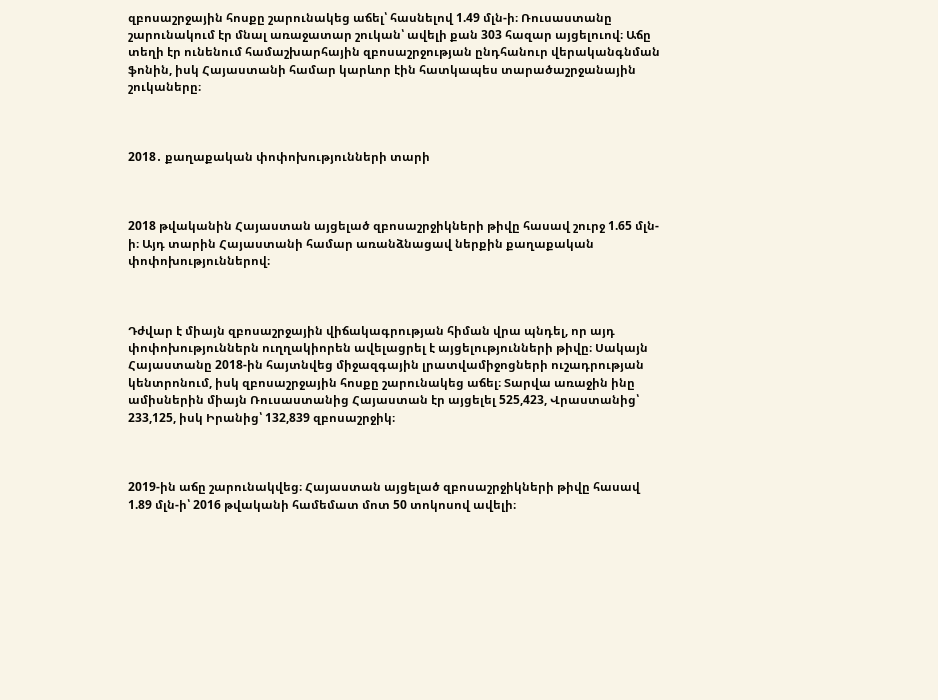զբոսաշրջային հոսքը շարունակեց աճել՝ հասնելով 1.49 մլն-ի։ Ռուսաստանը շարունակում էր մնալ առաջատար շուկան՝ ավելի քան 303 հազար այցելուով։ Աճը տեղի էր ունենում համաշխարհային զբոսաշրջության ընդհանուր վերականգնման ֆոնին, իսկ Հայաստանի համար կարևոր էին հատկապես տարածաշրջանային շուկաները։



2018․ քաղաքական փոփոխությունների տարի



2018 թվականին Հայաստան այցելած զբոսաշրջիկների թիվը հասավ շուրջ 1.65 մլն-ի։ Այդ տարին Հայաստանի համար առանձնացավ ներքին քաղաքական փոփոխություններով։



Դժվար է միայն զբոսաշրջային վիճակագրության հիման վրա պնդել, որ այդ փոփոխություններն ուղղակիորեն ավելացրել է այցելությունների թիվը։ Սակայն Հայաստանը 2018-ին հայտնվեց միջազգային լրատվամիջոցների ուշադրության կենտրոնում, իսկ զբոսաշրջային հոսքը շարունակեց աճել։ Տարվա առաջին ինը ամիսներին միայն Ռուսաստանից Հայաստան էր այցելել 525,423, Վրաստանից՝ 233,125, իսկ Իրանից՝ 132,839 զբոսաշրջիկ։



2019-ին աճը շարունակվեց։ Հայաստան այցելած զբոսաշրջիկների թիվը հասավ 1.89 մլն-ի՝ 2016 թվականի համեմատ մոտ 50 տոկոսով ավելի։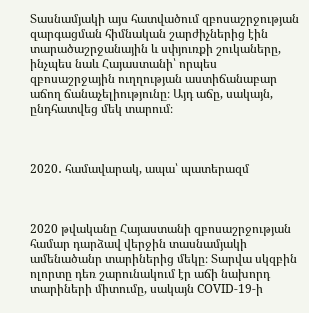Տասնամյակի այս հատվածում զբոսաշրջության զարգացման հիմնական շարժիչներից էին տարածաշրջանային և սփյուռքի շուկաները, ինչպես նաև Հայաստանի՝ որպես զբոսաշրջային ուղղության աստիճանաբար աճող ճանաչելիությունը։ Այդ աճը, սակայն, ընդհատվեց մեկ տարում։



2020․ համավարակ, ապա՝ պատերազմ



2020 թվականը Հայաստանի զբոսաշրջության համար դարձավ վերջին տասնամյակի ամենածանր տարիներից մեկը։ Տարվա սկզբին ոլորտը դեռ շարունակում էր աճի նախորդ տարիների միտումը, սակայն COVID-19-ի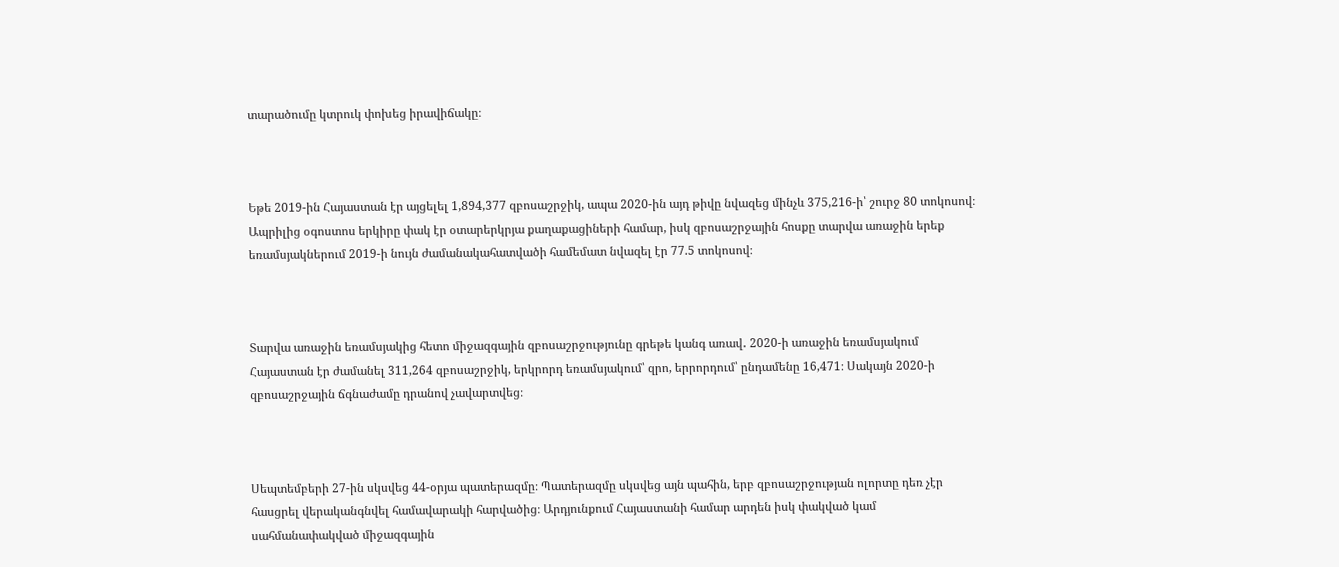տարածումը կտրուկ փոխեց իրավիճակը։



Եթե 2019-ին Հայաստան էր այցելել 1,894,377 զբոսաշրջիկ, ապա 2020-ին այդ թիվը նվազեց մինչև 375,216-ի՝ շուրջ 80 տոկոսով։ Ապրիլից օգոստոս երկիրը փակ էր օտարերկրյա քաղաքացիների համար, իսկ զբոսաշրջային հոսքը տարվա առաջին երեք եռամսյակներում 2019-ի նույն ժամանակահատվածի համեմատ նվազել էր 77.5 տոկոսով։



Տարվա առաջին եռամսյակից հետո միջազգային զբոսաշրջությունը գրեթե կանգ առավ․ 2020-ի առաջին եռամսյակում Հայաստան էր ժամանել 311,264 զբոսաշրջիկ, երկրորդ եռամսյակում՝ զրո, երրորդում՝ ընդամենը 16,471։ Սակայն 2020-ի զբոսաշրջային ճգնաժամը դրանով չավարտվեց։



Սեպտեմբերի 27-ին սկսվեց 44-օրյա պատերազմը։ Պատերազմը սկսվեց այն պահին, երբ զբոսաշրջության ոլորտը դեռ չէր հասցրել վերականգնվել համավարակի հարվածից։ Արդյունքում Հայաստանի համար արդեն իսկ փակված կամ սահմանափակված միջազգային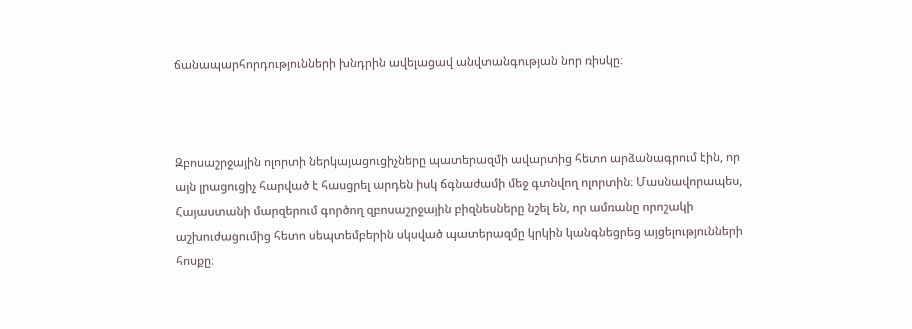ճանապարհորդությունների խնդրին ավելացավ անվտանգության նոր ռիսկը։



Զբոսաշրջային ոլորտի ներկայացուցիչները պատերազմի ավարտից հետո արձանագրում էին, որ այն լրացուցիչ հարված է հասցրել արդեն իսկ ճգնաժամի մեջ գտնվող ոլորտին։ Մասնավորապես, Հայաստանի մարզերում գործող զբոսաշրջային բիզնեսները նշել են, որ ամռանը որոշակի աշխուժացումից հետո սեպտեմբերին սկսված պատերազմը կրկին կանգնեցրեց այցելությունների հոսքը։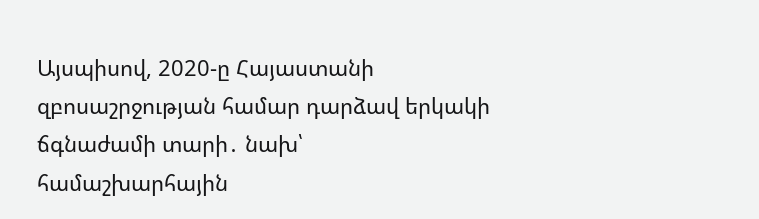Այսպիսով, 2020-ը Հայաստանի զբոսաշրջության համար դարձավ երկակի ճգնաժամի տարի․ նախ՝ համաշխարհային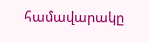համավարակը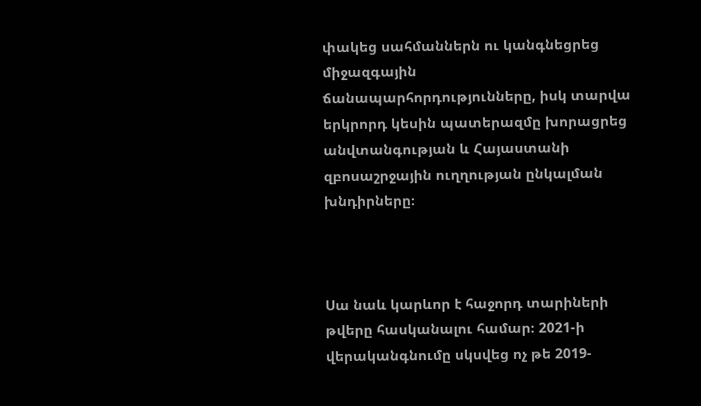փակեց սահմաններն ու կանգնեցրեց միջազգային ճանապարհորդությունները, իսկ տարվա երկրորդ կեսին պատերազմը խորացրեց անվտանգության և Հայաստանի զբոսաշրջային ուղղության ընկալման խնդիրները։



Սա նաև կարևոր է հաջորդ տարիների թվերը հասկանալու համար։ 2021-ի վերականգնումը սկսվեց ոչ թե 2019-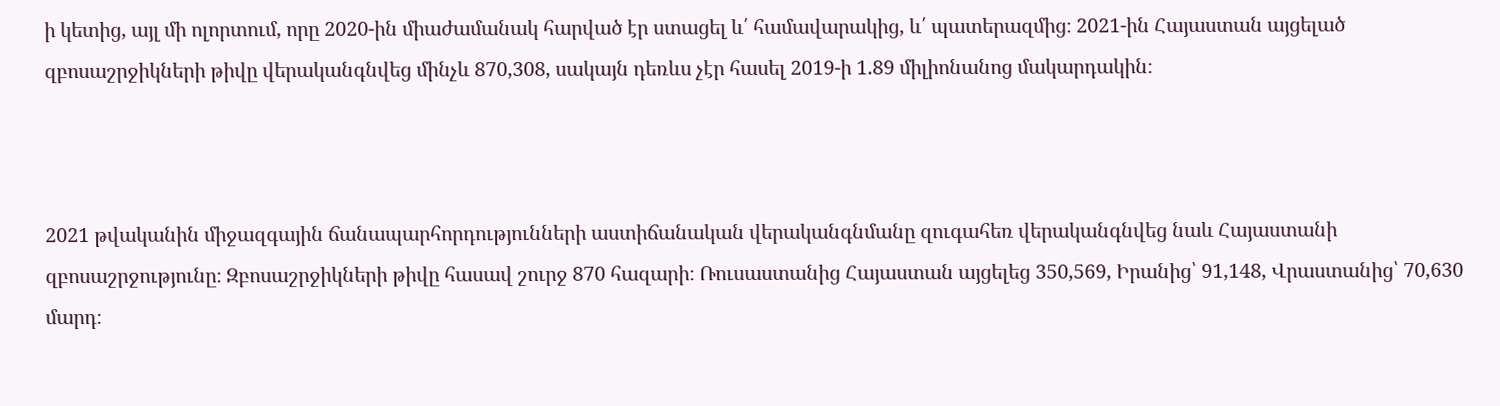ի կետից, այլ մի ոլորտում, որը 2020-ին միաժամանակ հարված էր ստացել և՛ համավարակից, և՛ պատերազմից։ 2021-ին Հայաստան այցելած զբոսաշրջիկների թիվը վերականգնվեց մինչև 870,308, սակայն դեռևս չէր հասել 2019-ի 1.89 միլիոնանոց մակարդակին։



2021 թվականին միջազգային ճանապարհորդությունների աստիճանական վերականգնմանը զուգահեռ վերականգնվեց նաև Հայաստանի զբոսաշրջությունը։ Զբոսաշրջիկների թիվը հասավ շուրջ 870 հազարի։ Ռուսաստանից Հայաստան այցելեց 350,569, Իրանից՝ 91,148, Վրաստանից՝ 70,630 մարդ։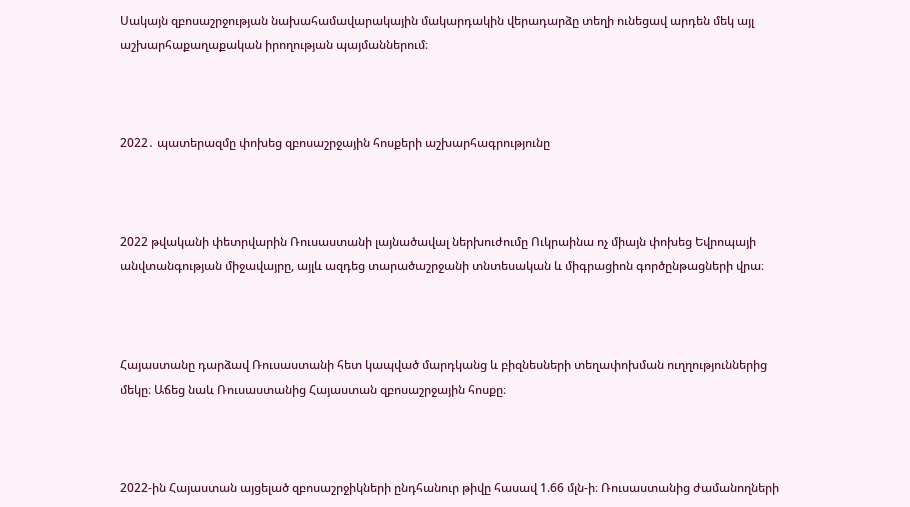Սակայն զբոսաշրջության նախահամավարակային մակարդակին վերադարձը տեղի ունեցավ արդեն մեկ այլ աշխարհաքաղաքական իրողության պայմաններում։



2022․ պատերազմը փոխեց զբոսաշրջային հոսքերի աշխարհագրությունը



2022 թվականի փետրվարին Ռուսաստանի լայնածավալ ներխուժումը Ուկրաինա ոչ միայն փոխեց Եվրոպայի անվտանգության միջավայրը, այլև ազդեց տարածաշրջանի տնտեսական և միգրացիոն գործընթացների վրա։



Հայաստանը դարձավ Ռուսաստանի հետ կապված մարդկանց և բիզնեսների տեղափոխման ուղղություններից մեկը։ Աճեց նաև Ռուսաստանից Հայաստան զբոսաշրջային հոսքը։



2022-ին Հայաստան այցելած զբոսաշրջիկների ընդհանուր թիվը հասավ 1.66 մլն-ի։ Ռուսաստանից ժամանողների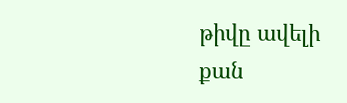թիվը ավելի քան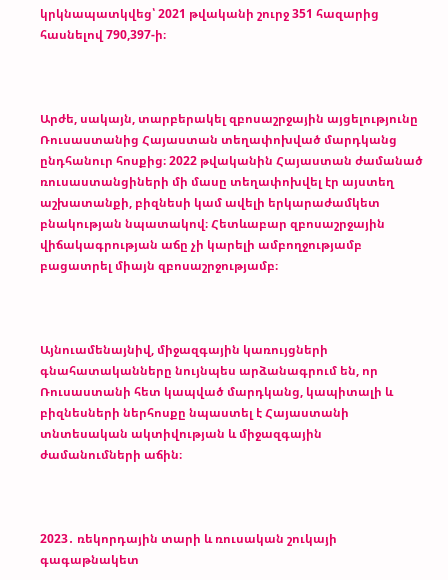կրկնապատկվեց՝ 2021 թվականի շուրջ 351 հազարից հասնելով 790,397-ի։



Արժե, սակայն, տարբերակել զբոսաշրջային այցելությունը Ռուսաստանից Հայաստան տեղափոխված մարդկանց ընդհանուր հոսքից։ 2022 թվականին Հայաստան ժամանած ռուսաստանցիների մի մասը տեղափոխվել էր այստեղ աշխատանքի, բիզնեսի կամ ավելի երկարաժամկետ բնակության նպատակով։ Հետևաբար զբոսաշրջային վիճակագրության աճը չի կարելի ամբողջությամբ բացատրել միայն զբոսաշրջությամբ։



Այնուամենայնիվ, միջազգային կառույցների գնահատականները նույնպես արձանագրում են, որ Ռուսաստանի հետ կապված մարդկանց, կապիտալի և բիզնեսների ներհոսքը նպաստել է Հայաստանի տնտեսական ակտիվության և միջազգային ժամանումների աճին։



2023․ ռեկորդային տարի և ռուսական շուկայի գագաթնակետ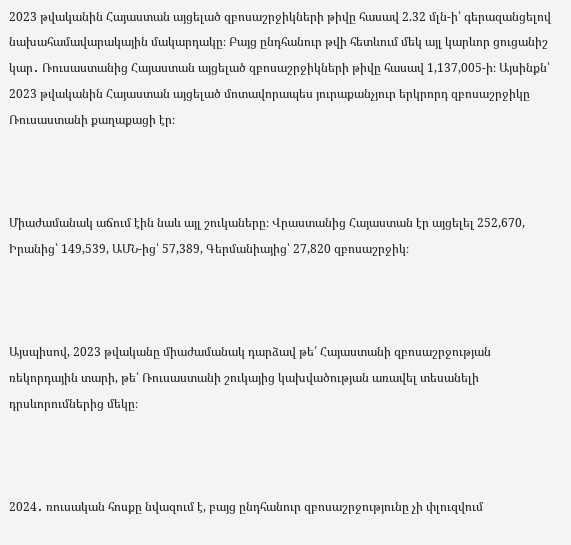2023 թվականին Հայաստան այցելած զբոսաշրջիկների թիվը հասավ 2.32 մլն-ի՝ գերազանցելով նախահամավարակային մակարդակը։ Բայց ընդհանուր թվի հետևում մեկ այլ կարևոր ցուցանիշ կար․ Ռուսաստանից Հայաստան այցելած զբոսաշրջիկների թիվը հասավ 1,137,005-ի։ Այսինքն՝ 2023 թվականին Հայաստան այցելած մոտավորապես յուրաքանչյուր երկրորդ զբոսաշրջիկը Ռուսաստանի քաղաքացի էր։



Միաժամանակ աճում էին նաև այլ շուկաները։ Վրաստանից Հայաստան էր այցելել 252,670, Իրանից՝ 149,539, ԱՄՆ-ից՝ 57,389, Գերմանիայից՝ 27,820 զբոսաշրջիկ։



Այսպիսով, 2023 թվականը միաժամանակ դարձավ թե՛ Հայաստանի զբոսաշրջության ռեկորդային տարի, թե՛ Ռուսաստանի շուկայից կախվածության առավել տեսանելի դրսևորումներից մեկը։



2024․ ռուսական հոսքը նվազում է, բայց ընդհանուր զբոսաշրջությունը չի փլուզվում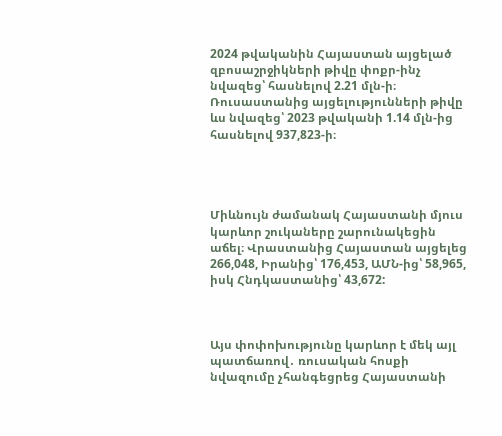2024 թվականին Հայաստան այցելած զբոսաշրջիկների թիվը փոքր-ինչ նվազեց՝ հասնելով 2.21 մլն-ի։ Ռուսաստանից այցելությունների թիվը ևս նվազեց՝ 2023 թվականի 1.14 մլն-ից հասնելով 937,823-ի։




Միևնույն ժամանակ Հայաստանի մյուս կարևոր շուկաները շարունակեցին աճել։ Վրաստանից Հայաստան այցելեց 266,048, Իրանից՝ 176,453, ԱՄՆ-ից՝ 58,965, իսկ Հնդկաստանից՝ 43,672:



Այս փոփոխությունը կարևոր է մեկ այլ պատճառով․ ռուսական հոսքի նվազումը չհանգեցրեց Հայաստանի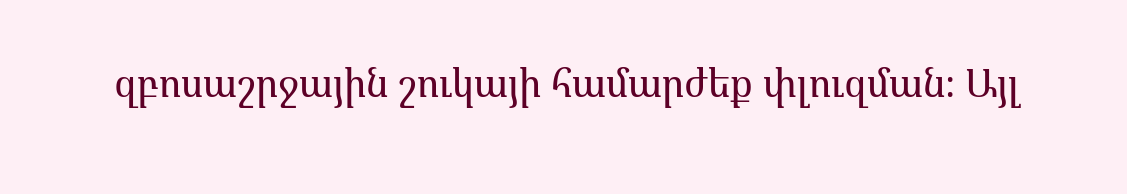զբոսաշրջային շուկայի համարժեք փլուզման։ Այլ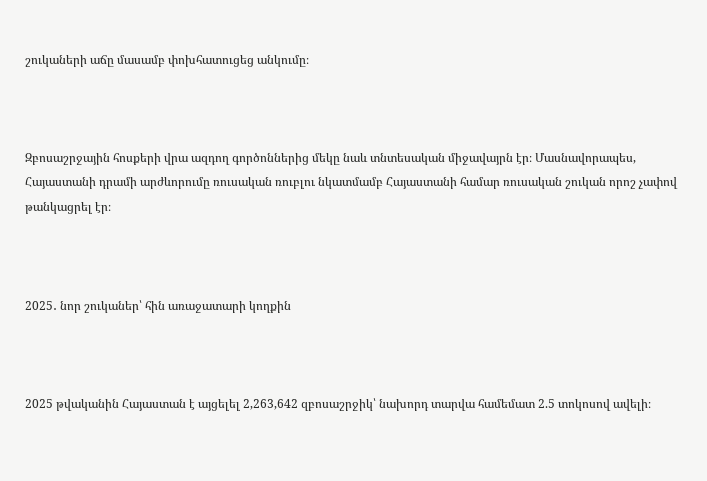շուկաների աճը մասամբ փոխհատուցեց անկումը։



Զբոսաշրջային հոսքերի վրա ազդող գործոններից մեկը նաև տնտեսական միջավայրն էր։ Մասնավորապես, Հայաստանի դրամի արժևորումը ռուսական ռուբլու նկատմամբ Հայաստանի համար ռուսական շուկան որոշ չափով թանկացրել էր։



2025․ նոր շուկաներ՝ հին առաջատարի կողքին



2025 թվականին Հայաստան է այցելել 2,263,642 զբոսաշրջիկ՝ նախորդ տարվա համեմատ 2.5 տոկոսով ավելի։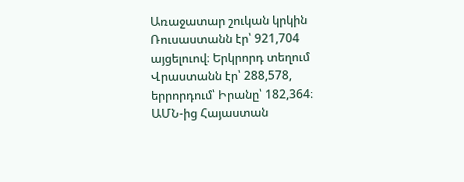Առաջատար շուկան կրկին Ռուսաստանն էր՝ 921,704 այցելուով։ Երկրորդ տեղում Վրաստանն էր՝ 288,578, երրորդում՝ Իրանը՝ 182,364։ ԱՄՆ-ից Հայաստան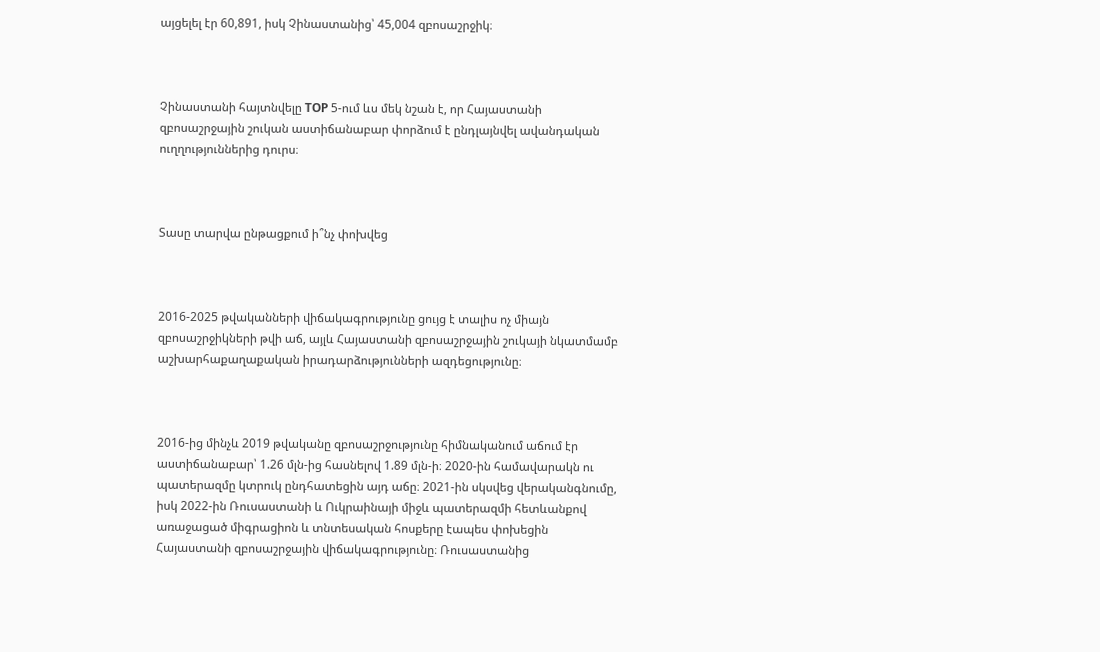այցելել էր 60,891, իսկ Չինաստանից՝ 45,004 զբոսաշրջիկ։



Չինաստանի հայտնվելը TOP 5-ում ևս մեկ նշան է, որ Հայաստանի զբոսաշրջային շուկան աստիճանաբար փորձում է ընդլայնվել ավանդական ուղղություններից դուրս։



Տասը տարվա ընթացքում ի՞նչ փոխվեց



2016-2025 թվականների վիճակագրությունը ցույց է տալիս ոչ միայն զբոսաշրջիկների թվի աճ, այլև Հայաստանի զբոսաշրջային շուկայի նկատմամբ աշխարհաքաղաքական իրադարձությունների ազդեցությունը։



2016-ից մինչև 2019 թվականը զբոսաշրջությունը հիմնականում աճում էր աստիճանաբար՝ 1.26 մլն-ից հասնելով 1.89 մլն-ի։ 2020-ին համավարակն ու պատերազմը կտրուկ ընդհատեցին այդ աճը։ 2021-ին սկսվեց վերականգնումը, իսկ 2022-ին Ռուսաստանի և Ուկրաինայի միջև պատերազմի հետևանքով առաջացած միգրացիոն և տնտեսական հոսքերը էապես փոխեցին Հայաստանի զբոսաշրջային վիճակագրությունը։ Ռուսաստանից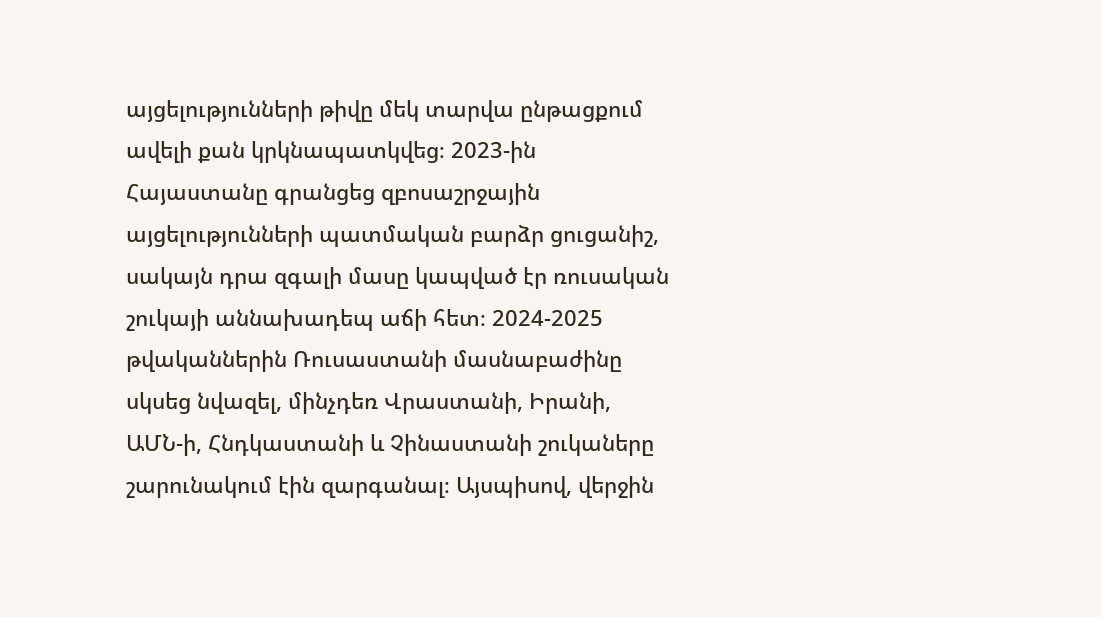այցելությունների թիվը մեկ տարվա ընթացքում ավելի քան կրկնապատկվեց։ 2023-ին Հայաստանը գրանցեց զբոսաշրջային այցելությունների պատմական բարձր ցուցանիշ, սակայն դրա զգալի մասը կապված էր ռուսական շուկայի աննախադեպ աճի հետ։ 2024-2025 թվականներին Ռուսաստանի մասնաբաժինը սկսեց նվազել, մինչդեռ Վրաստանի, Իրանի, ԱՄՆ-ի, Հնդկաստանի և Չինաստանի շուկաները շարունակում էին զարգանալ։ Այսպիսով, վերջին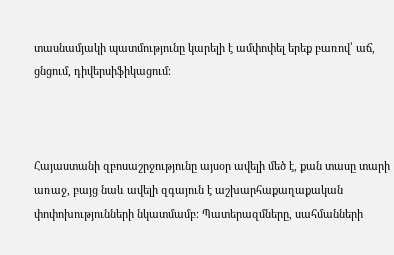տասնամյակի պատմությունը կարելի է ամփոփել երեք բառով՝ աճ, ցնցում, դիվերսիֆիկացում։



Հայաստանի զբոսաշրջությունը այսօր ավելի մեծ է, քան տասը տարի առաջ, բայց նաև ավելի զգայուն է աշխարհաքաղաքական փոփոխությունների նկատմամբ։ Պատերազմները, սահմանների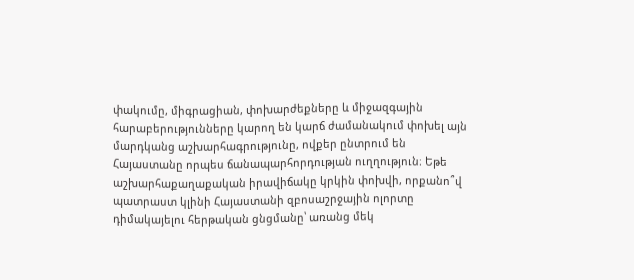փակումը, միգրացիան, փոխարժեքները և միջազգային հարաբերությունները կարող են կարճ ժամանակում փոխել այն մարդկանց աշխարհագրությունը, ովքեր ընտրում են Հայաստանը որպես ճանապարհորդության ուղղություն։ Եթե աշխարհաքաղաքական իրավիճակը կրկին փոխվի, որքանո՞վ պատրաստ կլինի Հայաստանի զբոսաշրջային ոլորտը դիմակայելու հերթական ցնցմանը՝ առանց մեկ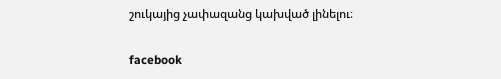շուկայից չափազանց կախված լինելու։

facebook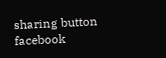sharing button facebook